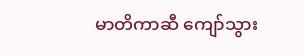မာတိကာဆီ ကျော်သွား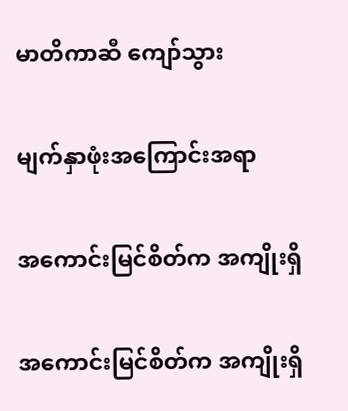မာတိကာဆီ ကျော်သွား

မျက်နှာဖုံးအကြောင်းအရာ

အကောင်းမြင်စိတ်က အကျိုးရှိ

အကောင်းမြင်စိတ်က အကျိုးရှိ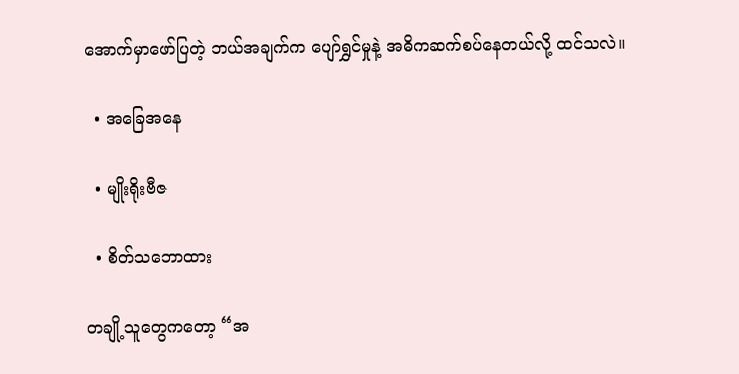အောက်မှာဖော်ပြတဲ့ ဘယ်အချက်က ပျော်ရွှင်မှုနဲ့ အဓိကဆက်စပ်နေတယ်လို့ ထင်သလဲ။

  • အခြေအနေ

  • မျိုးရိုးဗီဇ

  • စိတ်သဘောထား

တချို့သူတွေကတော့ “အ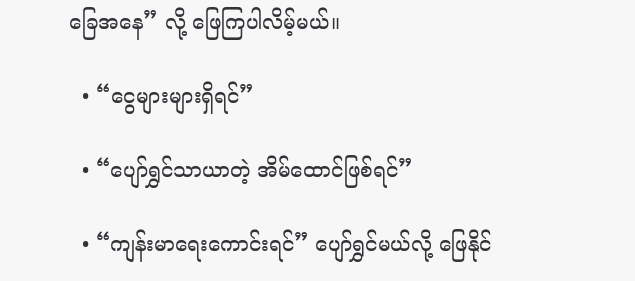ခြေအနေ” လို့ ဖြေကြပါလိမ့်မယ်။

  • “ငွေများများရှိရင်”

  • “ပျော်ရွှင်သာယာတဲ့ အိမ်ထောင်ဖြစ်ရင်”

  • “ကျန်းမာရေးကောင်းရင်” ပျော်ရွှင်မယ်လို့ ဖြေနိုင်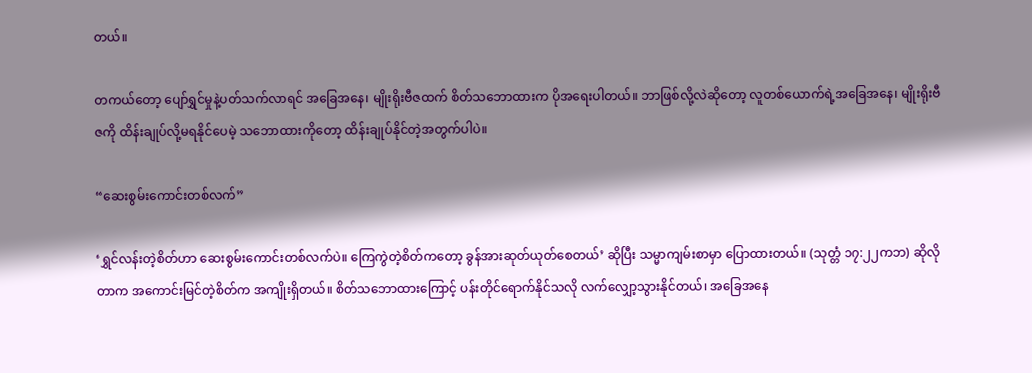တယ်။

တကယ်တော့ ပျော်ရွှင်မှုနဲ့ပတ်သက်လာရင် အခြေအနေ၊ မျိုးရိုးဗီဇထက် စိတ်သဘောထားက ပိုအရေးပါတယ်။ ဘာဖြစ်လို့လဲဆိုတော့ လူတစ်ယောက်ရဲ့အခြေအနေ၊ မျိုးရိုးဗီဇကို ထိန်းချုပ်လို့မရနိုင်ပေမဲ့ သဘောထားကိုတော့ ထိန်းချုပ်နိုင်တဲ့အတွက်ပါပဲ။

“ဆေးစွမ်းကောင်းတစ်လက်”

‘ရွှင်လန်းတဲ့စိတ်ဟာ ဆေးစွမ်းကောင်းတစ်လက်ပဲ။ ကြေကွဲတဲ့စိတ်ကတော့ ခွန်အားဆုတ်ယုတ်စေတယ်’ ဆိုပြီး သမ္မာကျမ်းစာမှာ ပြောထားတယ်။ (သုတ္တံ ၁၇:၂၂ကဘ) ဆိုလိုတာက အကောင်းမြင်တဲ့စိတ်က အကျိုးရှိတယ်။ စိတ်သဘောထားကြောင့် ပန်းတိုင်ရောက်နိုင်သလို လက်လျှော့သွားနိုင်တယ်၊ အခြေအနေ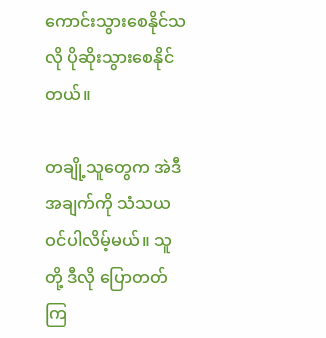ကောင်းသွားစေနိုင်သလို ပိုဆိုးသွားစေနိုင်တယ်။

တချို့သူတွေက အဲဒီအချက်ကို သံသယဝင်ပါလိမ့်မယ်။ သူတို့ ဒီလို ပြောတတ်ကြ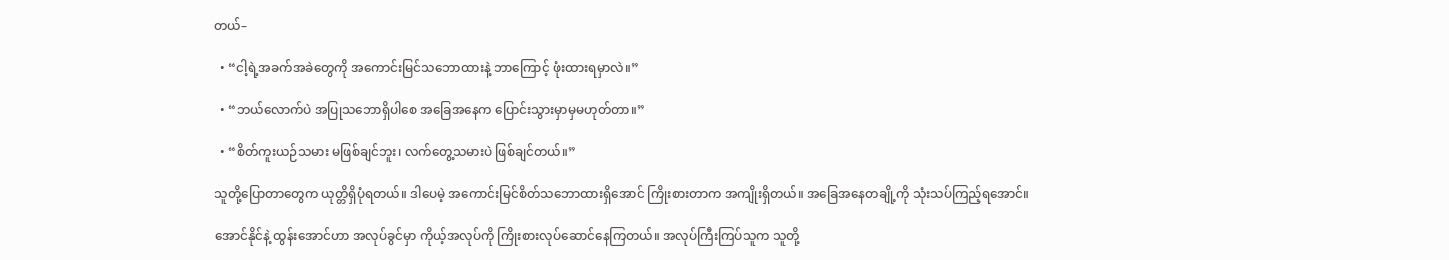တယ်–

  • “ငါ့ရဲ့အခက်အခဲတွေကို အကောင်းမြင်သဘောထားနဲ့ ဘာကြောင့် ဖုံးထားရမှာလဲ။”

  • “ဘယ်လောက်ပဲ အပြုသဘောရှိပါစေ အခြေအနေက ပြောင်းသွားမှာမှမဟုတ်တာ။”

  • “စိတ်ကူးယဉ်သမား မဖြစ်ချင်ဘူး၊ လက်တွေ့သမားပဲ ဖြစ်ချင်တယ်။”

သူတို့ပြောတာတွေက ယုတ္တိရှိပုံရတယ်။ ဒါပေမဲ့ အကောင်းမြင်စိတ်သဘောထားရှိအောင် ကြိုးစားတာက အကျိုးရှိတယ်။ အခြေအနေတချို့ကို သုံးသပ်ကြည့်ရအောင်။

အောင်နိုင်နဲ့ ထွန်းအောင်ဟာ အလုပ်ခွင်မှာ ကိုယ့်အလုပ်ကို ကြိုးစားလုပ်ဆောင်နေကြတယ်။ အလုပ်ကြီးကြပ်သူက သူတို့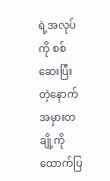ရဲ့အလုပ်ကို စစ်ဆေးပြီးတဲ့နောက် အမှားတချို့ကိုထောက်ပြ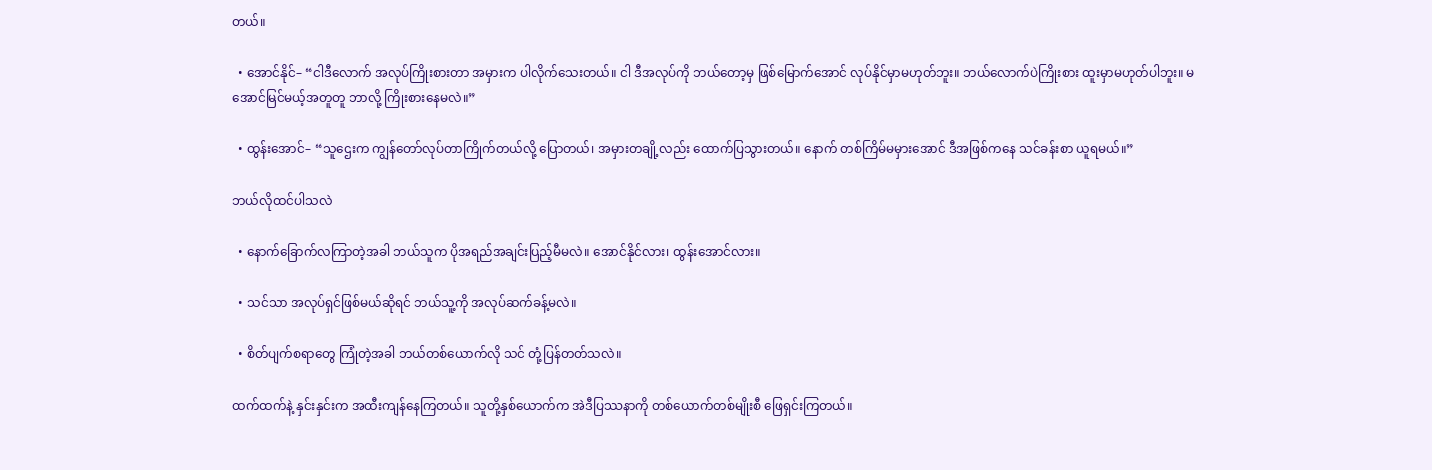တယ်။

  • အောင်နိုင်– “ငါဒီလောက် အလုပ်ကြိုးစားတာ အမှားက ပါလိုက်သေးတယ်။ ငါ ဒီအလုပ်ကို ဘယ်တော့မှ ဖြစ်မြောက်အောင် လုပ်နိုင်မှာမဟုတ်ဘူး။ ဘယ်လောက်ပဲကြိုးစား ထူးမှာမဟုတ်ပါဘူး။ မအောင်မြင်မယ့်အတူတူ ဘာလို့ ကြိုးစားနေမလဲ။”

  • ထွန်းအောင်– “သူဌေးက ကျွန်တော်လုပ်တာကြိုက်တယ်လို့ ပြောတယ်၊ အမှားတချို့လည်း ထောက်ပြသွားတယ်။ နောက် တစ်ကြိမ်မမှားအောင် ဒီအဖြစ်ကနေ သင်ခန်းစာ ယူရမယ်။”

ဘယ်လိုထင်ပါသလဲ

  • နောက်ခြောက်လကြာတဲ့အခါ ဘယ်သူက ပိုအရည်အချင်းပြည့်မီမလဲ။ အောင်နိုင်လား၊ ထွန်းအောင်လား။

  • သင်သာ အလုပ်ရှင်ဖြစ်မယ်ဆိုရင် ဘယ်သူ့ကို အလုပ်ဆက်ခန့်မလဲ။

  • စိတ်ပျက်စရာတွေ ကြုံတဲ့အခါ ဘယ်တစ်ယောက်လို သင် တုံ့ပြန်တတ်သလဲ။

ထက်ထက်နဲ့ နှင်းနှင်းက အထီးကျန်နေကြတယ်။ သူတို့နှစ်ယောက်က အဲဒီပြဿနာကို တစ်ယောက်တစ်မျိုးစီ ဖြေရှင်းကြတယ်။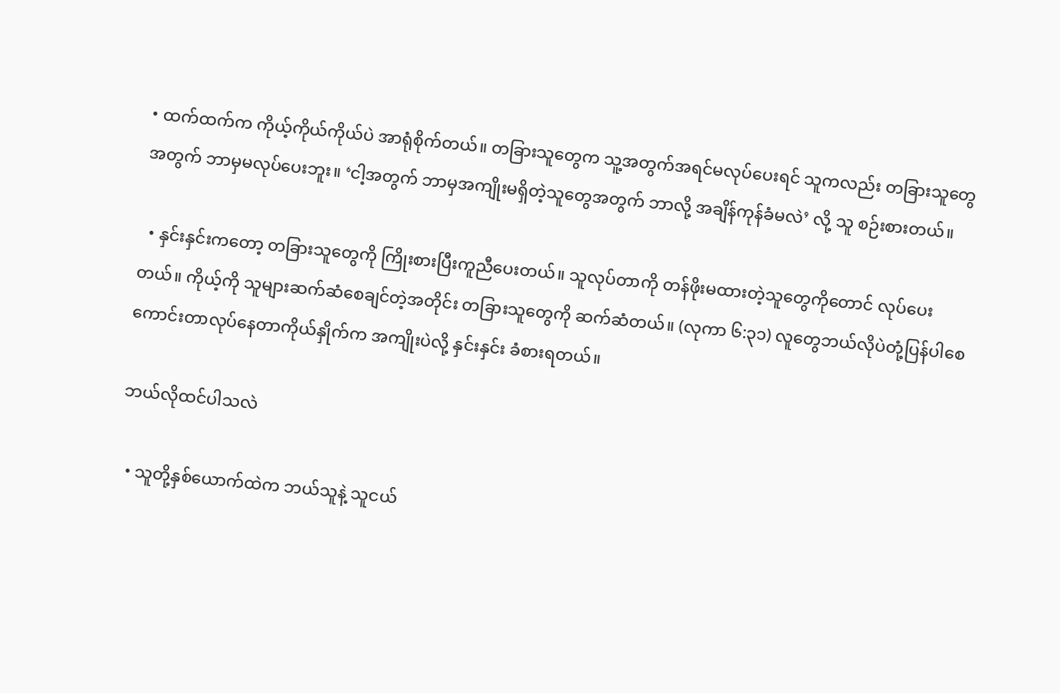• ထက်ထက်က ကိုယ့်ကိုယ်ကိုယ်ပဲ အာရုံစိုက်တယ်။ တခြားသူတွေက သူ့အတွက်အရင်မလုပ်ပေးရင် သူကလည်း တခြားသူတွေအတွက် ဘာမှမလုပ်ပေးဘူး။ ‘ငါ့အတွက် ဘာမှအကျိုးမရှိတဲ့သူတွေအတွက် ဘာလို့ အချိန်ကုန်ခံမလဲ’ လို့ သူ စဉ်းစားတယ်။

  • နှင်းနှင်းကတော့ တခြားသူတွေကို ကြိုးစားပြီးကူညီပေးတယ်။ သူလုပ်တာကို တန်ဖိုးမထားတဲ့သူတွေကိုတောင် လုပ်ပေးတယ်။ ကိုယ့်ကို သူများဆက်ဆံစေချင်တဲ့အတိုင်း တခြားသူတွေကို ဆက်ဆံတယ်။ (လုကာ ၆:၃၁) လူတွေဘယ်လိုပဲတုံ့ပြန်ပါစေ ကောင်းတာလုပ်နေတာကိုယ်နှိုက်က အကျိုးပဲလို့ နှင်းနှင်း ခံစားရတယ်။

ဘယ်လိုထင်ပါသလဲ

  • သူတို့နှစ်ယောက်ထဲက ဘယ်သူနဲ့ သူငယ်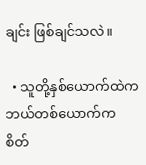ချင်း ဖြစ်ချင်သလဲ။

  • သူတို့နှစ်ယောက်ထဲက ဘယ်တစ်ယောက်က စိတ်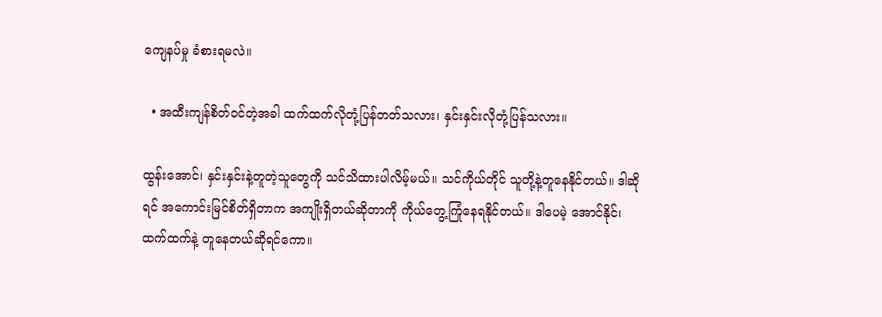ကျေနပ်မှု ခံစားရမလဲ။

  • အထီးကျန်စိတ်ဝင်တဲ့အခါ ထက်ထက်လိုတုံ့ပြန်တတ်သလား၊ နှင်းနှင်းလိုတုံ့ပြန်သလား။

ထွန်းအောင်၊ နှင်းနှင်းနဲ့တူတဲ့သူတွေကို သင်သိထားပါလိမ့်မယ်။ သင်ကိုယ်တိုင် သူတို့နဲ့တူနေနိုင်တယ်။ ဒါဆိုရင် အကောင်းမြင်စိတ်ရှိတာက အကျိုးရှိတယ်ဆိုတာကို ကိုယ်တွေ့ကြုံနေရနိုင်တယ်။ ဒါပေမဲ့ အောင်နိုင်၊ ထက်ထက်နဲ့ တူနေတယ်ဆိုရင်ကော။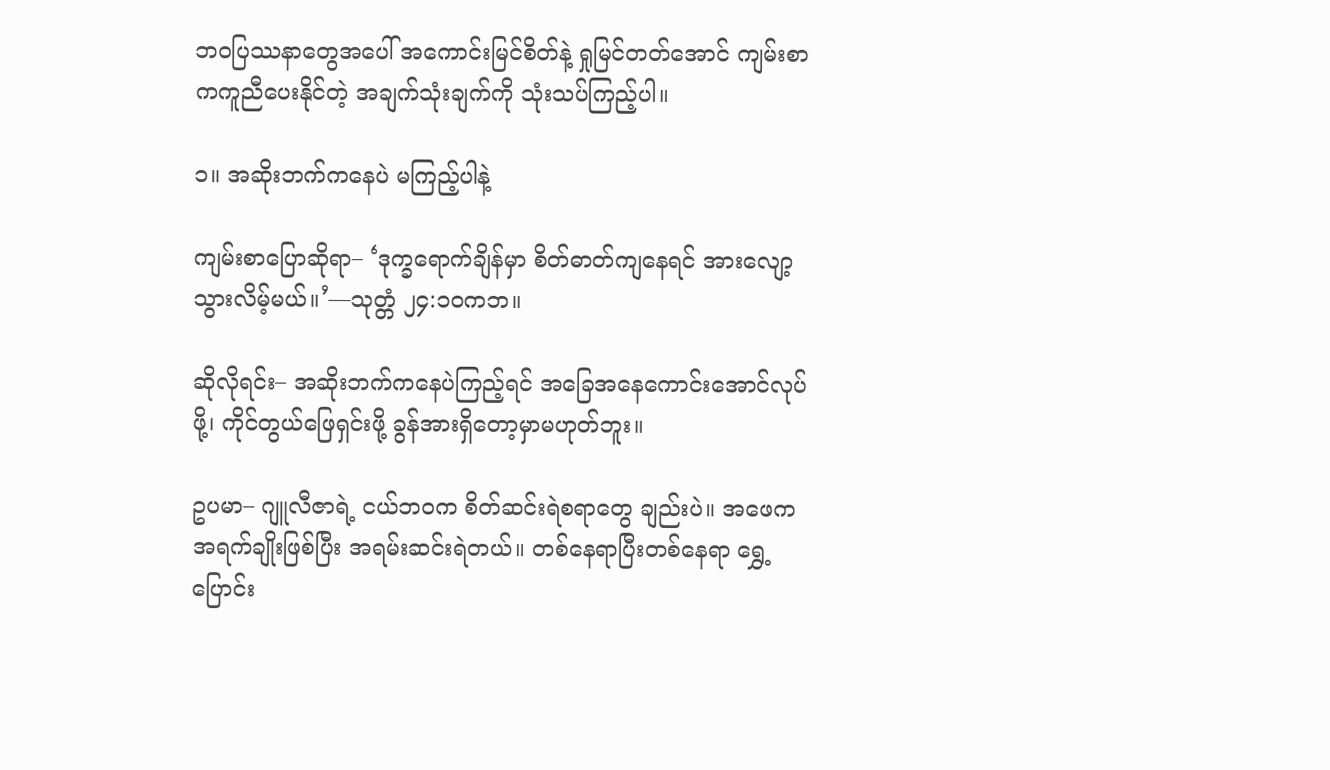ဘဝပြဿနာတွေအပေါ် အကောင်းမြင်စိတ်နဲ့ ရှုမြင်တတ်အောင် ကျမ်းစာကကူညီပေးနိုင်တဲ့ အချက်သုံးချက်ကို သုံးသပ်ကြည့်ပါ။

၁။ အဆိုးဘက်ကနေပဲ မကြည့်ပါနဲ့

ကျမ်းစာပြောဆိုရာ– ‘ဒုက္ခရောက်ချိန်မှာ စိတ်ဓာတ်ကျနေရင် အားလျော့သွားလိမ့်မယ်။’—သုတ္တံ ၂၄:၁၀ကဘ။

ဆိုလိုရင်း– အဆိုးဘက်ကနေပဲကြည့်ရင် အခြေအနေကောင်းအောင်လုပ်ဖို့၊ ကိုင်တွယ်ဖြေရှင်းဖို့ ခွန်အားရှိတော့မှာမဟုတ်ဘူး။

ဥပမာ– ဂျူလီဇာရဲ့ ငယ်ဘဝက စိတ်ဆင်းရဲစရာတွေ ချည်းပဲ။ အဖေက အရက်ချိုးဖြစ်ပြီး အရမ်းဆင်းရဲတယ်။ တစ်နေရာပြီးတစ်နေရာ ရွှေ့ပြောင်း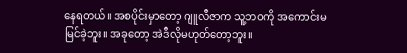နေရတယ်။ အစပိုင်းမှာတော့ ဂျူလီဇာက သူ့ဘဝကို အကောင်းမမြင်ခဲ့ဘူး။ အခုတော့ အဲဒီလိုမဟုတ်တော့ဘူး။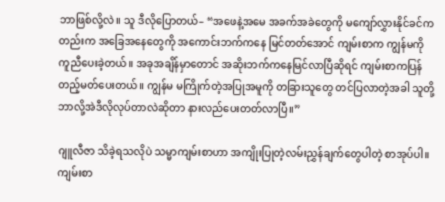ဘာဖြစ်လို့လဲ။ သူ ဒီလိုပြောတယ်– “အဖေနဲ့အမေ အခက်အခဲတွေကို မကျော်လွှားနိုင်ခင်ကတည်းက အခြေအနေတွေကို အကောင်းဘက်ကနေ မြင်တတ်အောင် ကျမ်းစာက ကျွန်မကို ကူညီပေးခဲ့တယ်။ အခုအချိန်မှာတောင် အဆိုးဘက်ကနေမြင်လာပြီဆိုရင် ကျမ်းစာကပြန်တည့်မတ်ပေးတယ်။ ကျွန်မ မကြိုက်တဲ့အပြုအမူကို တခြားသူတွေ တင်ပြလာတဲ့အခါ သူတို့ဘာလို့အဲဒီလိုလုပ်တာလဲဆိုတာ နားလည်ပေးတတ်လာပြီ။”

ဂျူလီဇာ သိခဲ့ရသလိုပဲ သမ္မာကျမ်းစာဟာ အကျိုးပြုတဲ့လမ်းညွှန်ချက်တွေပါတဲ့ စာအုပ်ပါ။ ကျမ်းစာ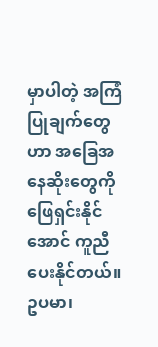မှာပါတဲ့ အကြံပြုချက်တွေဟာ အခြေအနေဆိုးတွေကို ဖြေရှင်းနိုင်အောင် ကူညီပေးနိုင်တယ်။ ဥပမာ၊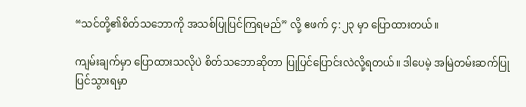“သင်တို့၏စိတ်သဘောကို အသစ်ပြုပြင်ကြရမည်” လို့ ဧဖက် ၄:၂၃ မှာ ပြောထားတယ်။

ကျမ်းချက်မှာ ပြောထားသလိုပဲ စိတ်သဘောဆိုတာ ပြုပြင်ပြောင်းလဲလို့ရတယ်။ ဒါပေမဲ့ အမြဲတမ်းဆက်ပြုပြင်သွားရမှာ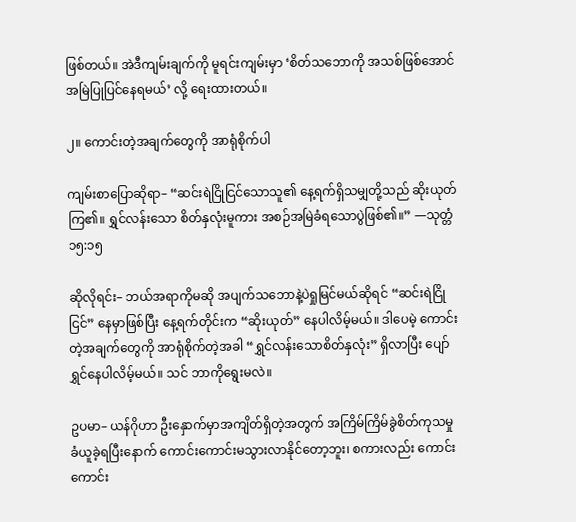ဖြစ်တယ်။ အဲဒီကျမ်းချက်ကို မူရင်းကျမ်းမှာ ‘စိတ်သဘောကို အသစ်ဖြစ်အောင် အမြဲပြုပြင်နေရမယ်’ လို့ ရေးထားတယ်။

၂။ ကောင်းတဲ့အချက်တွေကို အာရုံစိုက်ပါ

ကျမ်းစာပြောဆိုရာ– “ဆင်းရဲငြိုငြင်သောသူ၏ နေ့ရက်ရှိသမျှတို့သည် ဆိုးယုတ်ကြ၏။ ရွှင်လန်းသော စိတ်နှလုံးမူကား အစဉ်အမြဲခံရသောပွဲဖြစ်၏။” —သုတ္တံ ၁၅:၁၅

ဆိုလိုရင်း– ဘယ်အရာကိုမဆို အပျက်သဘောနဲ့ပဲရှုမြင်မယ်ဆိုရင် “ဆင်းရဲငြိုငြင်” နေမှာဖြစ်ပြီး နေ့ရက်တိုင်းက “ဆိုးယုတ်” နေပါလိမ့်မယ်။ ဒါပေမဲ့ ကောင်းတဲ့အချက်တွေကို အာရုံစိုက်တဲ့အခါ “ရွှင်လန်းသောစိတ်နှလုံး” ရှိလာပြီး ပျော်ရွှင်နေပါလိမ့်မယ်။ သင် ဘာကိုရွေးမလဲ။

ဥပမာ– ယန်ဂိုဟာ ဦးနှောက်မှာအကျိတ်ရှိတဲ့အတွက် အကြိမ်ကြိမ်ခွဲစိတ်ကုသမှုခံယူခဲ့ရပြီးနောက် ကောင်းကောင်းမသွားလာနိုင်တော့ဘူး၊ စကားလည်း ကောင်းကောင်း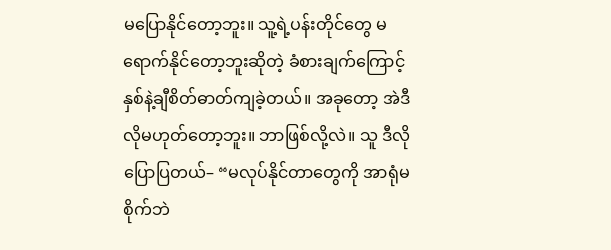မပြောနိုင်တော့ဘူး။ သူ့ရဲ့ပန်းတိုင်တွေ မရောက်နိုင်တော့ဘူးဆိုတဲ့ ခံစားချက်ကြောင့် နှစ်နဲ့ချီစိတ်ဓာတ်ကျခဲ့တယ်။ အခုတော့ အဲဒီလိုမဟုတ်တော့ဘူး။ ဘာဖြစ်လို့လဲ။ သူ ဒီလိုပြောပြတယ်– “မလုပ်နိုင်တာတွေကို အာရုံမစိုက်ဘဲ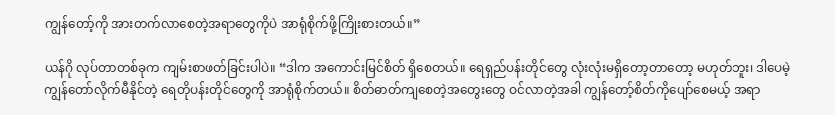ကျွန်တော့်ကို အားတက်လာစေတဲ့အရာတွေကိုပဲ အာရုံစိုက်ဖို့ကြိုးစားတယ်။”

ယန်ဂို လုပ်တာတစ်ခုက ကျမ်းစာဖတ်ခြင်းပါပဲ။ “ဒါက အကောင်းမြင်စိတ် ရှိစေတယ်။ ရေရှည်ပန်းတိုင်တွေ လုံးလုံးမရှိတော့တာတော့ မဟုတ်ဘူး၊ ဒါပေမဲ့ ကျွန်တော်လိုက်မီနိုင်တဲ့ ရေတိုပန်းတိုင်တွေကို အာရုံစိုက်တယ်။ စိတ်ဓာတ်ကျစေတဲ့အတွေးတွေ ဝင်လာတဲ့အခါ ကျွန်တော့်စိတ်ကိုပျော်စေမယ့် အရာ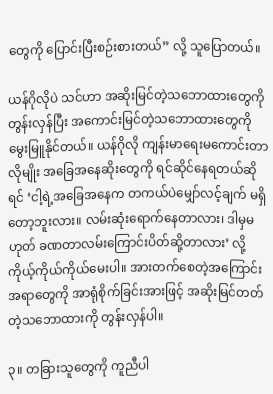တွေကို ပြောင်းပြီးစဉ်းစားတယ်” လို့ သူပြောတယ်။

ယန်ဂိုလိုပဲ သင်ဟာ အဆိုးမြင်တဲ့သဘောထားတွေကိုတွန်းလှန်ပြီး အကောင်းမြင်တဲ့သဘောထားတွေကို မွေးမြူနိုင်တယ်။ ယန်ဂိုလို ကျန်းမာရေးမကောင်းတာလိုမျိုး အခြေအနေဆိုးတွေကို ရင်ဆိုင်နေရတယ်ဆိုရင် ‘ငါ့ရဲ့အခြေအနေက တကယ်ပဲမျှော်လင့်ချက် မရှိတော့ဘူးလား။ လမ်းဆုံးရောက်နေတာလား၊ ဒါမှမဟုတ် ခဏတာလမ်းကြောင်းပိတ်ဆို့တာလား’ လို့ ကိုယ့်ကိုယ်ကိုယ်မေးပါ။ အားတက်စေတဲ့အကြောင်းအရာတွေကို အာရုံစိုက်ခြင်းအားဖြင့် အဆိုးမြင်တတ်တဲ့သဘောထားကို တွန်းလှန်ပါ။

၃။ တခြားသူတွေကို ကူညီပါ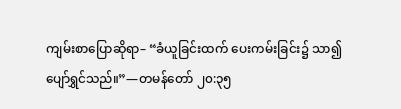ကျမ်းစာပြောဆိုရာ– “ခံယူခြင်းထက် ပေးကမ်းခြင်း၌ သာ၍ပျော်ရွှင်သည်။”—တမန်တော် ၂၀:၃၅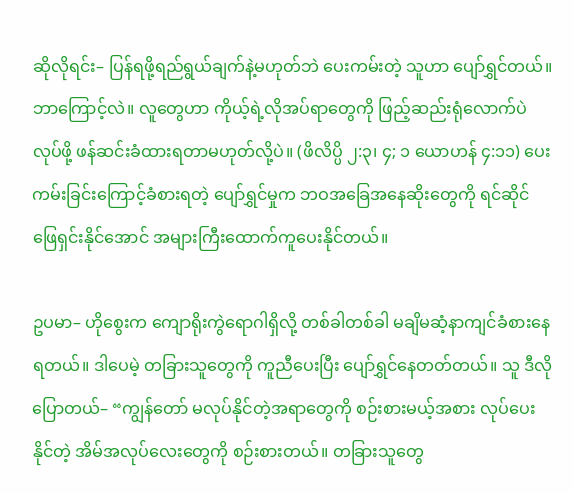ဆိုလိုရင်း– ပြန်ရဖို့ရည်ရွယ်ချက်နဲ့မဟုတ်ဘဲ ပေးကမ်းတဲ့ သူဟာ ပျော်ရွှင်တယ်။ ဘာကြောင့်လဲ။ လူတွေဟာ ကိုယ့်ရဲ့လိုအပ်ရာတွေကို ဖြည့်ဆည်းရုံလောက်ပဲလုပ်ဖို့ ဖန်ဆင်းခံထားရတာမဟုတ်လို့ပဲ။ (ဖိလိပ္ပိ ၂:၃၊ ၄; ၁ ယောဟန် ၄:၁၁) ပေးကမ်းခြင်းကြောင့်ခံစားရတဲ့ ပျော်ရွှင်မှုက ဘဝအခြေအနေဆိုးတွေကို ရင်ဆိုင်ဖြေရှင်းနိုင်အောင် အများကြီးထောက်ကူပေးနိုင်တယ်။

ဥပမာ– ဟိုစွေးက ကျောရိုးကွဲရောဂါရှိလို့ တစ်ခါတစ်ခါ မချိမဆံ့နာကျင်ခံစားနေရတယ်။ ဒါပေမဲ့ တခြားသူတွေကို ကူညီပေးပြီး ပျော်ရွှင်နေတတ်တယ်။ သူ ဒီလိုပြောတယ်– “ကျွန်တော် မလုပ်နိုင်တဲ့အရာတွေကို စဉ်းစားမယ့်အစား လုပ်ပေးနိုင်တဲ့ အိမ်အလုပ်လေးတွေကို စဉ်းစားတယ်။ တခြားသူတွေ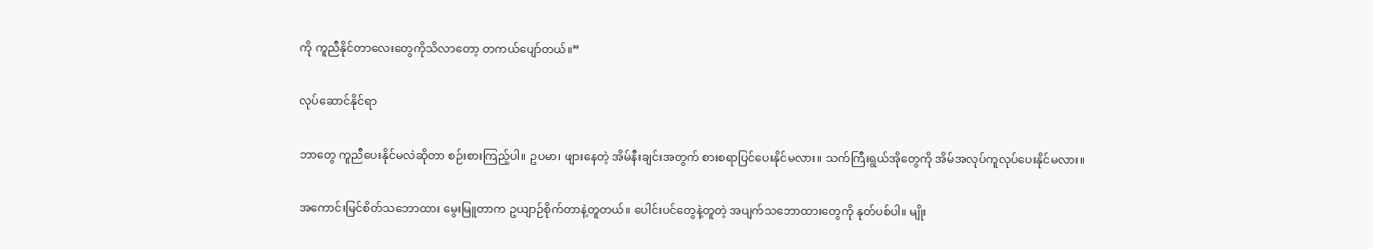ကို ကူညီနိုင်တာလေးတွေကိုသိလာတော့ တကယ်ပျော်တယ်။”

လုပ်ဆောင်နိုင်ရာ

ဘာတွေ ကူညီပေးနိုင်မလဲဆိုတာ စဉ်းစားကြည့်ပါ။ ဥပမာ၊ ဖျားနေတဲ့ အိမ်နီးချင်းအတွက် စားစရာပြင်ပေးနိုင်မလား။ သက်ကြီးရွယ်အိုတွေကို အိမ်အလုပ်ကူလုပ်ပေးနိုင်မလား။

အကောင်းမြင်စိတ်သဘောထား မွေးမြူတာက ဥယျာဉ်စိုက်တာနဲ့တူတယ်။ ပေါင်းပင်တွေနဲ့တူတဲ့ အပျက်သဘောထားတွေကို နုတ်ပစ်ပါ။ မျိုး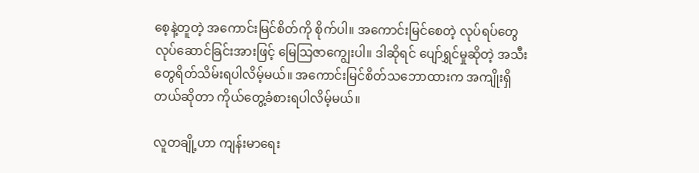စေ့နဲ့တူတဲ့ အကောင်းမြင်စိတ်ကို စိုက်ပါ။ အကောင်းမြင်စေတဲ့ လုပ်ရပ်တွေလုပ်ဆောင်ခြင်းအားဖြင့် မြေသြဇာကျွေးပါ။ ဒါဆိုရင် ပျော်ရွှင်မှုဆိုတဲ့ အသီးတွေရိတ်သိမ်းရပါလိမ့်မယ်။ အကောင်းမြင်စိတ်သဘောထားက အကျိုးရှိတယ်ဆိုတာ ကိုယ်တွေ့ခံစားရပါလိမ့်မယ်။

လူတချို့ဟာ ကျန်းမာရေး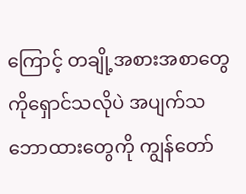ကြောင့် တချို့အစားအစာတွေကိုရှောင်သလိုပဲ အပျက်သဘောထားတွေကို ကျွန်တော်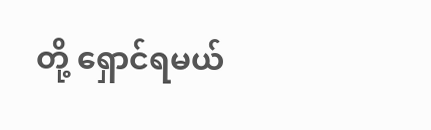တို့ ရှောင်ရမယ်